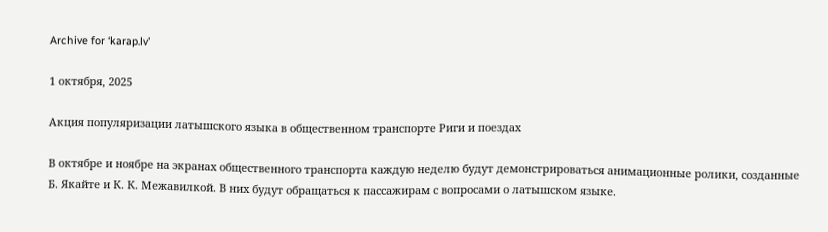Archive for ‘karap.lv’

1 октября, 2025

Акция популяризации латышского языка в общественном транспорте Риги и поездах

В октябре и ноябре на экранах общественного транспорта каждую неделю будут демонстрироваться анимационные ролики, созданные Б. Якайте и К. К. Межавилкой. В них будут обращаться к пассажирам с вопросами о латышском языке.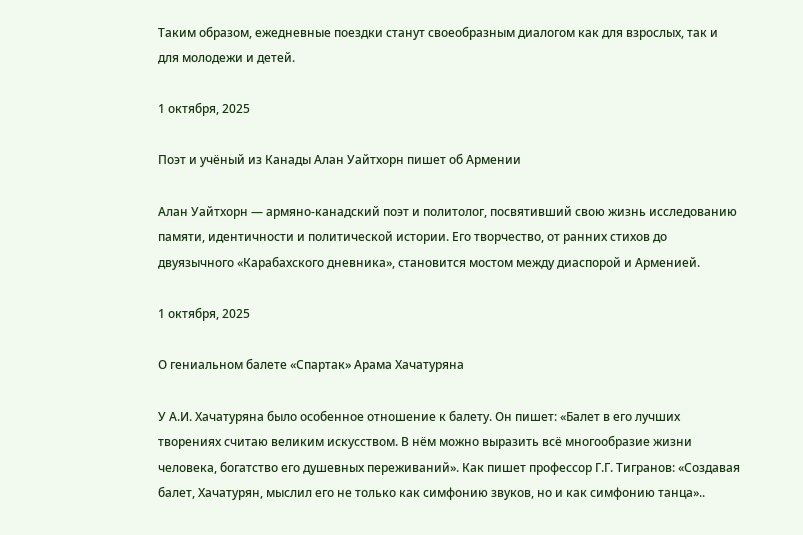Таким образом, ежедневные поездки станут своеобразным диалогом как для взрослых, так и для молодежи и детей.

1 октября, 2025

Поэт и учёный из Канады Алан Уайтхорн пишет об Армении

Алан Уайтхорн — армяно‑канадский поэт и политолог, посвятивший свою жизнь исследованию памяти, идентичности и политической истории. Его творчество, от ранних стихов до двуязычного «Карабахского дневника», становится мостом между диаспорой и Арменией.

1 октября, 2025

О гениальном балете «Спартак» Арама Хачатуряна

У А.И. Хачатуряна было особенное отношение к балету. Он пишет: «Балет в его лучших творениях считаю великим искусством. В нём можно выразить всё многообразие жизни человека, богатство его душевных переживаний». Как пишет профессор Г.Г. Тигранов: «Создавая балет, Хачатурян, мыслил его не только как симфонию звуков, но и как симфонию танца»..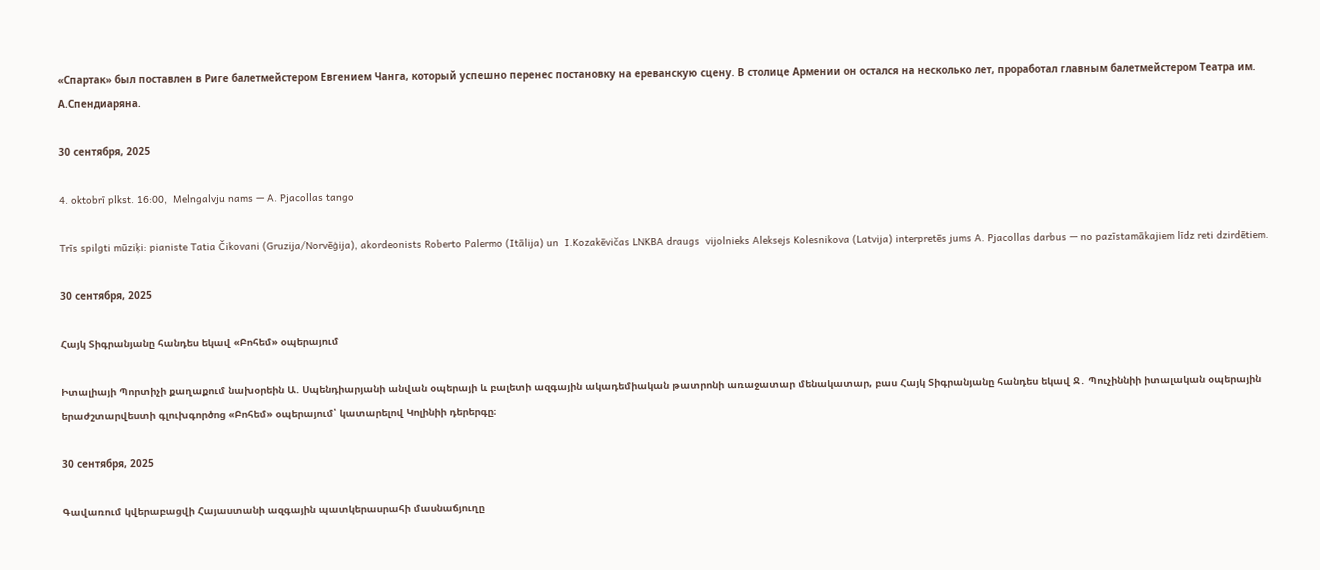«Спартак» был поставлен в Риге балетмейстером Евгением Чанга, который успешно перенес постановку на ереванскую сцену. В столице Армении он остался на несколько лет, проработал главным балетмейстером Театра им. А.Спендиаряна.

30 сентября, 2025

4. oktobrī plkst. 16:00,  Melngalvju nams — A. Pjacollas tango

Trīs spilgti mūziķi: pianiste Tatia Čikovani (Gruzija/Norvēģija), akordeonists Roberto Palermo (Itālija) un  I.Kozakēvičas LNKBA draugs  vijolnieks Aleksejs Kolesnikova (Latvija) interpretēs jums A. Pjacollas darbus — no pazīstamākajiem līdz reti dzirdētiem.

30 сентября, 2025

Հայկ Տիգրանյանը հանդես եկավ «Բոհեմ» օպերայում

Իտալիայի Պորտիչի քաղաքում նախօրեին Ա. Սպենդիարյանի անվան օպերայի և բալետի ազգային ակադեմիական թատրոնի առաջատար մենակատար, բաս Հայկ Տիգրանյանը հանդես եկավ Ջ․ Պուչիննիի իտալական օպերային երաժշտարվեստի գլուխգործոց «Բոհեմ» օպերայում՝ կատարելով Կոլինիի դերերգը։

30 сентября, 2025

Գավառում կվերաբացվի Հայաստանի ազգային պատկերասրահի մասնաճյուղը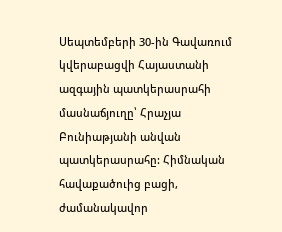Սեպտեմբերի 30-ին Գավառում կվերաբացվի Հայաստանի ազգային պատկերասրահի մասնաճյուղը՝ Հրաչյա Բունիաթյանի անվան պատկերասրահը: Հիմնական հավաքածուից բացի, ժամանակավոր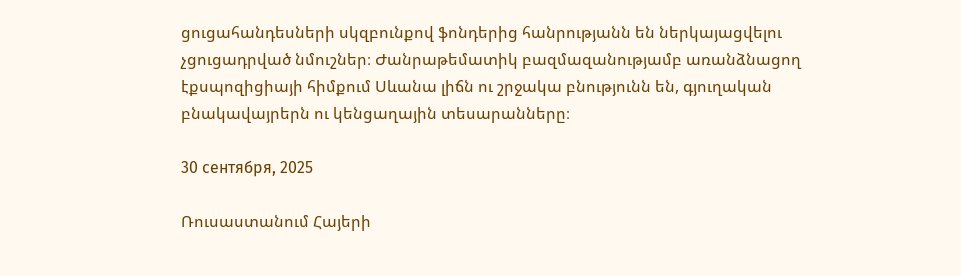ցուցահանդեսների սկզբունքով ֆոնդերից հանրությանն են ներկայացվելու չցուցադրված նմուշներ։ Ժանրաթեմատիկ բազմազանությամբ առանձնացող էքսպոզիցիայի հիմքում Սևանա լիճն ու շրջակա բնությունն են, գյուղական բնակավայրերն ու կենցաղային տեսարանները։

30 сентября, 2025

Ռուսաստանում Հայերի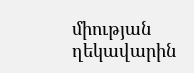միության ղեկավարին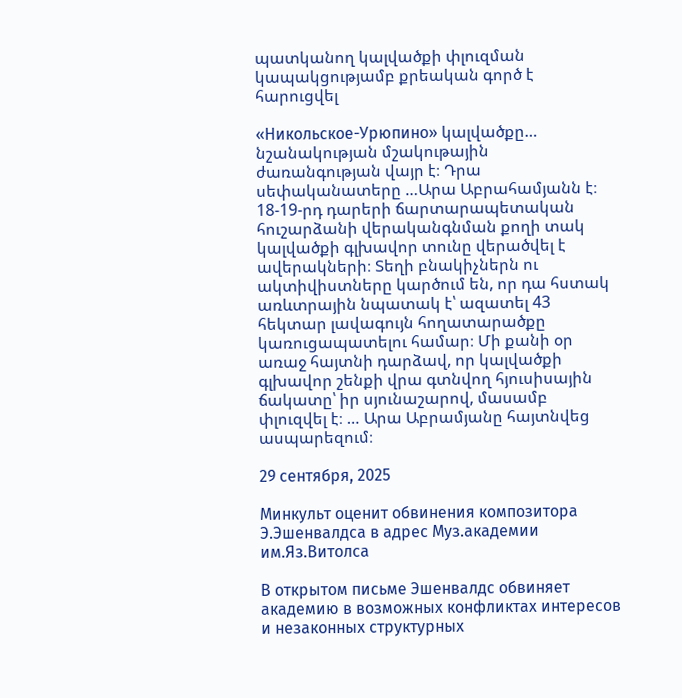պատկանող կալվածքի փլուզման կապակցությամբ քրեական գործ է հարուցվել

«Никольское-Урюпино» կալվածքը… նշանակության մշակութային ժառանգության վայր է։ Դրա սեփականատերը …Արա Աբրահամյանն է։ 18-19-րդ դարերի ճարտարապետական հուշարձանի վերականգնման քողի տակ կալվածքի գլխավոր տունը վերածվել է ավերակների։ Տեղի բնակիչներն ու ակտիվիստները կարծում են, որ դա հստակ առևտրային նպատակ է՝ ազատել 43 հեկտար լավագույն հողատարածքը կառուցապատելու համար։ Մի քանի օր առաջ հայտնի դարձավ, որ կալվածքի գլխավոր շենքի վրա գտնվող հյուսիսային ճակատը՝ իր սյունաշարով, մասամբ փլուզվել է։ … Արա Աբրամյանը հայտնվեց ասպարեզում։

29 сентября, 2025

Минкульт оценит обвинения композитора Э.Эшенвалдса в адрес Муз.академии им.Яз.Витолса

В открытом письме Эшенвалдс обвиняет академию в возможных конфликтах интересов и незаконных структурных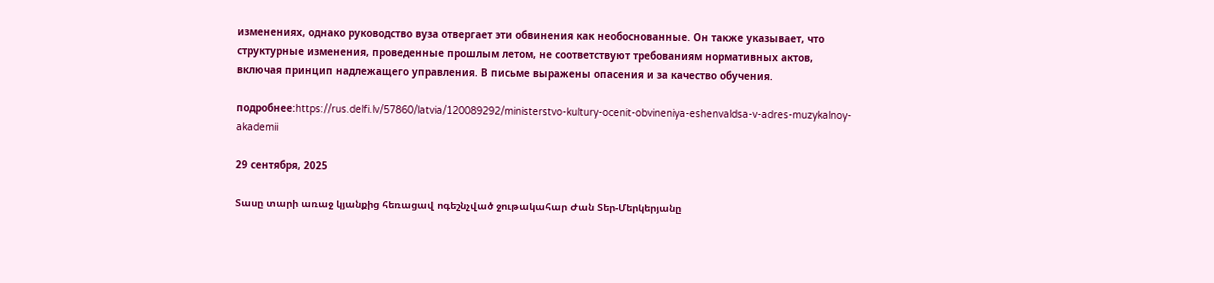изменениях, однако руководство вуза отвергает эти обвинения как необоснованные. Он также указывает, что структурные изменения, проведенные прошлым летом, не соответствуют требованиям нормативных актов, включая принцип надлежащего управления. В письме выражены опасения и за качество обучения.

подробнее:https://rus.delfi.lv/57860/latvia/120089292/ministerstvo-kultury-ocenit-obvineniya-eshenvaldsa-v-adres-muzykalnoy-akademii

29 сентября, 2025

Տասը տարի առաջ կյանքից հեռացավ ոգեշնչված ջութակահար Ժան Տեր-Մերկերյանը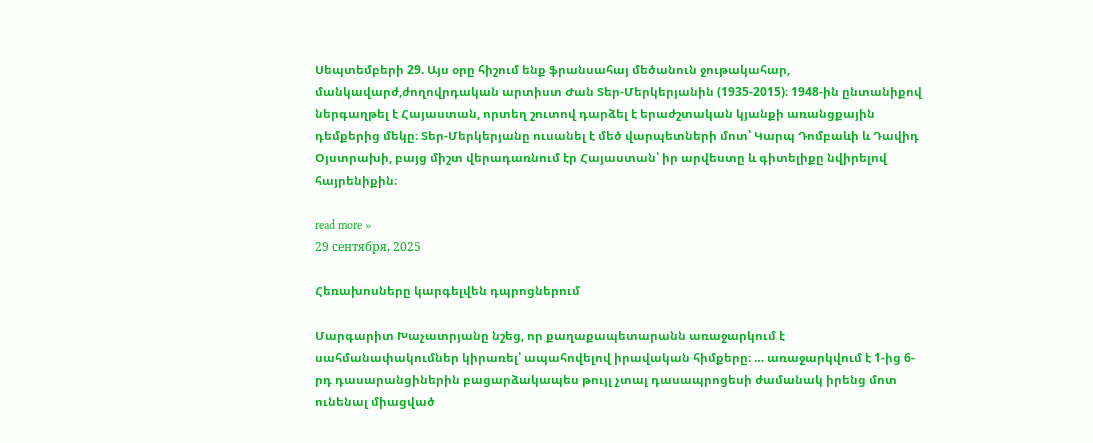Սեպտեմբերի 29. Այս օրը հիշում ենք ֆրանսահայ մեծանուն ջութակահար, մանկավարժ,ժողովրդական արտիստ Ժան Տեր-Մերկերյանին (1935-2015)։ 1948-ին ընտանիքով ներգաղթել է Հայաստան, որտեղ շուտով դարձել է երաժշտական կյանքի առանցքային դեմքերից մեկը։ Տեր-Մերկերյանը ուսանել է մեծ վարպետների մոտ՝ Կարպ Դոմբաևի և Դավիդ Օյստրախի, բայց միշտ վերադառնում էր Հայաստան՝ իր արվեստը և գիտելիքը նվիրելով հայրենիքին։

read more »
29 сентября, 2025

Հեռախոսները կարգելվեն դպրոցներում

Մարգարիտ Խաչատրյանը նշեց, որ քաղաքապետարանն առաջարկում է սահմանափակումներ կիրառել՝ ապահովելով իրավական հիմքերը։ … առաջարկվում է 1-ից 6-րդ դասարանցիներին բացարձակապես թույլ չտալ դասապրոցեսի ժամանակ իրենց մոտ ունենալ միացված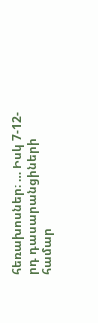հեռախոսներ։ … Իսկ 7-12-րդ դասարանցիների համար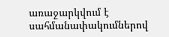առաջարկվում է սահմանափակումներով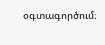օգտագործում։